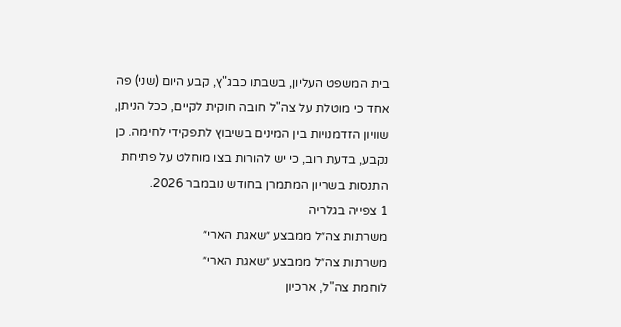בית המשפט העליון, בשבתו כבג"ץ, קבע היום (שני) פה אחד כי מוטלת על צה"ל חובה חוקית לקיים, ככל הניתן, שוויון הזדמנויות בין המינים בשיבוץ לתפקידי לחימה. כן נקבע, בדעת רוב, כי יש להורות בצו מוחלט על פתיחת התנסות בשריון המתמרן בחודש נובמבר 2026.
1 צפייה בגלריה
משרתות צה״ל ממבצע ״שאגת הארי״
משרתות צה״ל ממבצע ״שאגת הארי״
לוחמת צה"ל, ארכיון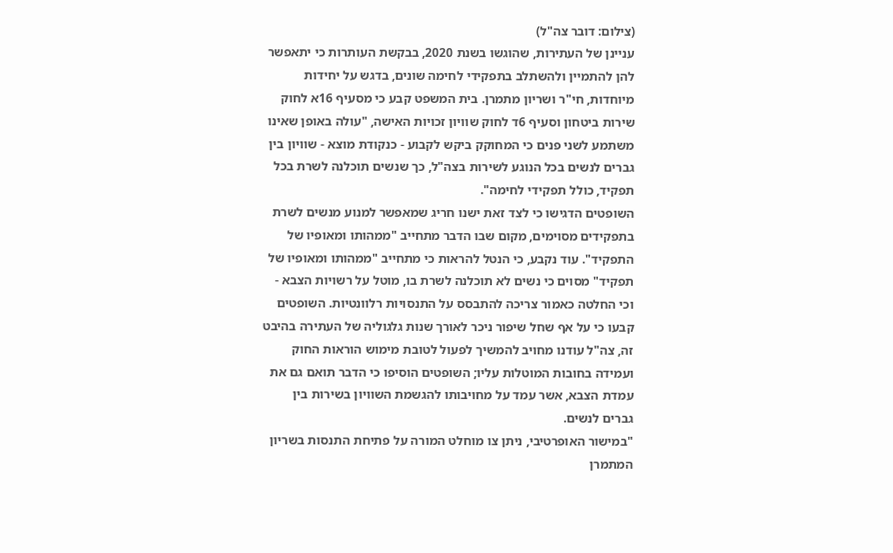(צילום: דובר צה"ל)
עניינן של העתירות, שהוגשו בשנת 2020, בבקשת העותרות כי יתאפשר להן להתמיין ולהשתלב בתפקידי לחימה שונים, בדגש על יחידות מיוחדות, חי"ר ושריון מתמרן. בית המשפט קבע כי מסעיף 16א לחוק שירות ביטחון וסעיף 6ד לחוק שוויון זכויות האישה, "עולה באופן שאינו משתמע לשני פנים כי המחוקק ביקש לקבוע - כנקודת מוצא - שוויון בין גברים לנשים בכל הנוגע לשירות בצה"ל, כך שנשים תוכלנה לשרת בכל תפקיד, כולל תפקידי לחימה".
השופטים הדגישו כי לצד זאת ישנו חריג שמאפשר למנוע מנשים לשרת בתפקידים מסוימים, מקום שבו הדבר מתחייב "ממהותו ומאופיו של התפקיד". עוד נקבע, כי הנטל להראות כי מתחייב "ממהותו ומאופיו של תפקיד" מסוים כי נשים לא תוכלנה לשרת בו, מוטל על רשויות הצבא - וכי החלטה כאמור צריכה להתבסס על התנסויות רלוונטיות. השופטים קבעו כי על אף שחל שיפור ניכר לאורך שנות גלגוליה של העתירה בהיבט זה, צה"ל עודנו מחויב להמשיך לפעול לטובת מימוש הוראות החוק ועמידה בחובות המוטלות עליו; השופטים הוסיפו כי הדבר תואם גם את עמדת הצבא, אשר עמד על מחויבותו להגשמת השוויון בשירות בין גברים לנשים.
"במישור האופרטיבי, ניתן צו מוחלט המורה על פתיחת התנסות בשריון המתמרן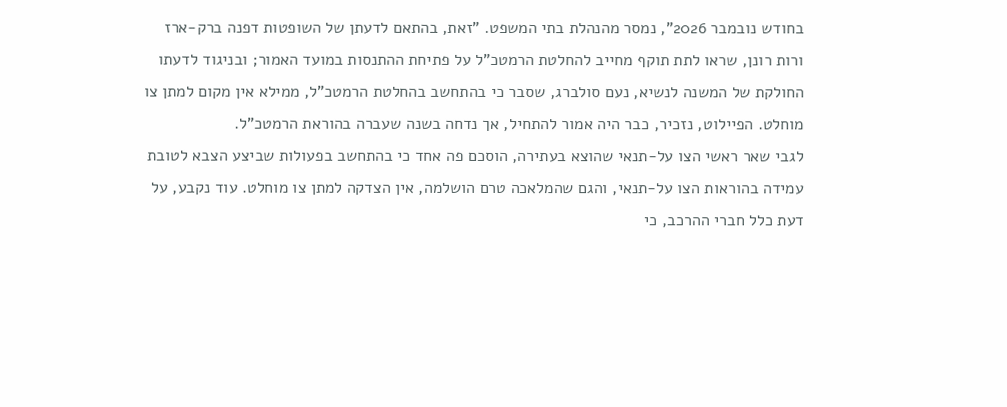בחודש נובמבר 2026", נמסר מהנהלת בתי המשפט. "זאת, בהתאם לדעתן של השופטות דפנה ברק-ארז ורות רונן, שראו לתת תוקף מחייב להחלטת הרמטכ"ל על פתיחת ההתנסות במועד האמור; ובניגוד לדעתו החולקת של המשנה לנשיא, נעם סולברג, שסבר כי בהתחשב בהחלטת הרמטכ"ל, ממילא אין מקום למתן צו מוחלט. הפיילוט, נזכיר, כבר היה אמור להתחיל, אך נדחה בשנה שעברה בהוראת הרמטכ"ל.
לגבי שאר ראשי הצו על-תנאי שהוצא בעתירה, הוסכם פה אחד כי בהתחשב בפעולות שביצע הצבא לטובת עמידה בהוראות הצו על-תנאי, והגם שהמלאכה טרם הושלמה, אין הצדקה למתן צו מוחלט. עוד נקבע, על דעת כלל חברי ההרכב, כי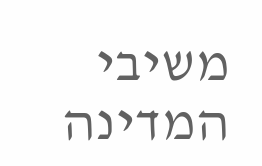משיבי המדינה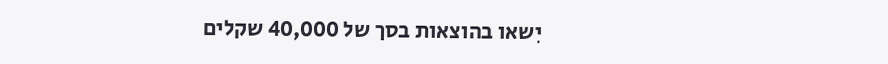יִשאו בהוצאות בסך של 40,000 שקלים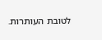לטובת העותרות.